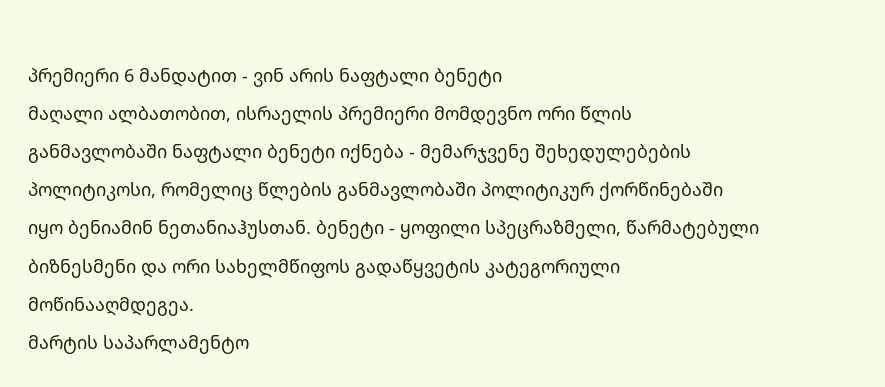პრემიერი 6 მანდატით - ვინ არის ნაფტალი ბენეტი
მაღალი ალბათობით, ისრაელის პრემიერი მომდევნო ორი წლის განმავლობაში ნაფტალი ბენეტი იქნება - მემარჯვენე შეხედულებების პოლიტიკოსი, რომელიც წლების განმავლობაში პოლიტიკურ ქორწინებაში იყო ბენიამინ ნეთანიაჰუსთან. ბენეტი - ყოფილი სპეცრაზმელი, წარმატებული ბიზნესმენი და ორი სახელმწიფოს გადაწყვეტის კატეგორიული მოწინააღმდეგეა.
მარტის საპარლამენტო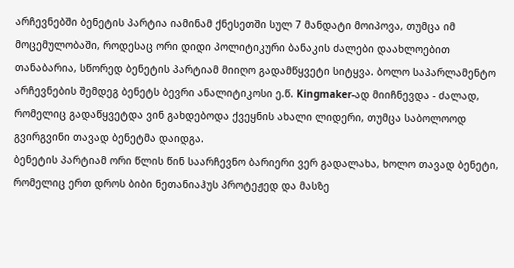არჩევნებში ბენეტის პარტია იამინამ ქნესეთში სულ 7 მანდატი მოიპოვა, თუმცა იმ მოცემულობაში, როდესაც ორი დიდი პოლიტიკური ბანაკის ძალები დაახლოებით თანაბარია, სწორედ ბენეტის პარტიამ მიიღო გადამწყვეტი სიტყვა. ბოლო საპარლამენტო არჩევნების შემდეგ ბენეტს ბევრი ანალიტიკოსი ე.წ. Kingmaker-ად მიიჩნევდა - ძალად, რომელიც გადაწყვეტდა ვინ გახდებოდა ქვეყნის ახალი ლიდერი, თუმცა საბოლოოდ გვირგვინი თავად ბენეტმა დაიდგა.
ბენეტის პარტიამ ორი წლის წინ საარჩევნო ბარიერი ვერ გადალახა, ხოლო თავად ბენეტი, რომელიც ერთ დროს ბიბი ნეთანიაჰუს პროტეჟედ და მასზე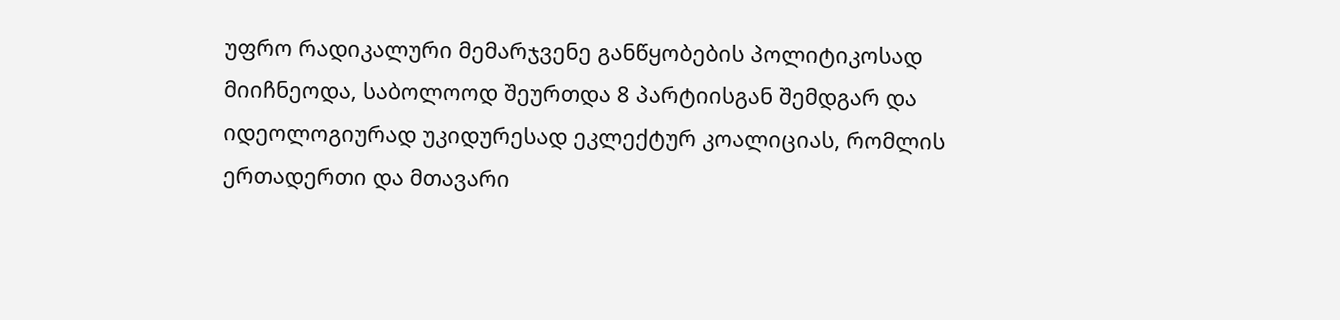უფრო რადიკალური მემარჯვენე განწყობების პოლიტიკოსად მიიჩნეოდა, საბოლოოდ შეურთდა 8 პარტიისგან შემდგარ და იდეოლოგიურად უკიდურესად ეკლექტურ კოალიციას, რომლის ერთადერთი და მთავარი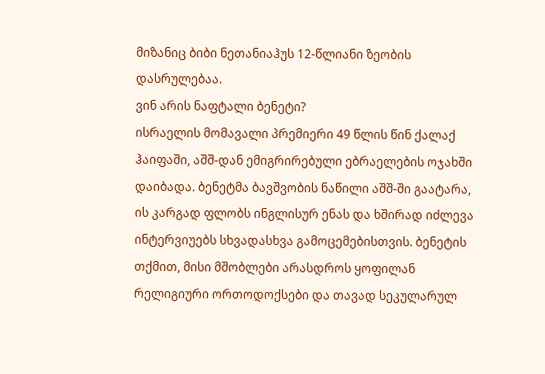მიზანიც ბიბი ნეთანიაჰუს 12-წლიანი ზეობის დასრულებაა.
ვინ არის ნაფტალი ბენეტი?
ისრაელის მომავალი პრემიერი 49 წლის წინ ქალაქ ჰაიფაში, აშშ-დან ემიგრირებული ებრაელების ოჯახში დაიბადა. ბენეტმა ბავშვობის ნაწილი აშშ-ში გაატარა, ის კარგად ფლობს ინგლისურ ენას და ხშირად იძლევა ინტერვიუებს სხვადასხვა გამოცემებისთვის. ბენეტის თქმით, მისი მშობლები არასდროს ყოფილან რელიგიური ორთოდოქსები და თავად სეკულარულ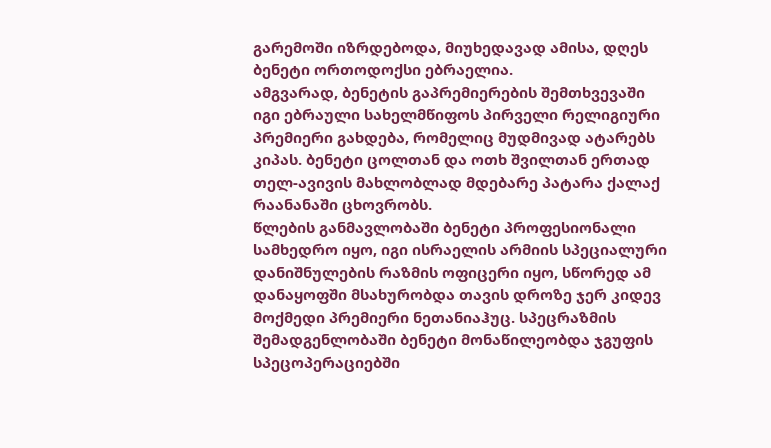გარემოში იზრდებოდა, მიუხედავად ამისა, დღეს ბენეტი ორთოდოქსი ებრაელია.
ამგვარად, ბენეტის გაპრემიერების შემთხვევაში იგი ებრაული სახელმწიფოს პირველი რელიგიური პრემიერი გახდება, რომელიც მუდმივად ატარებს კიპას. ბენეტი ცოლთან და ოთხ შვილთან ერთად თელ-ავივის მახლობლად მდებარე პატარა ქალაქ რაანანაში ცხოვრობს.
წლების განმავლობაში ბენეტი პროფესიონალი სამხედრო იყო, იგი ისრაელის არმიის სპეციალური დანიშნულების რაზმის ოფიცერი იყო, სწორედ ამ დანაყოფში მსახურობდა თავის დროზე ჯერ კიდევ მოქმედი პრემიერი ნეთანიაჰუც. სპეცრაზმის შემადგენლობაში ბენეტი მონაწილეობდა ჯგუფის სპეცოპერაციებში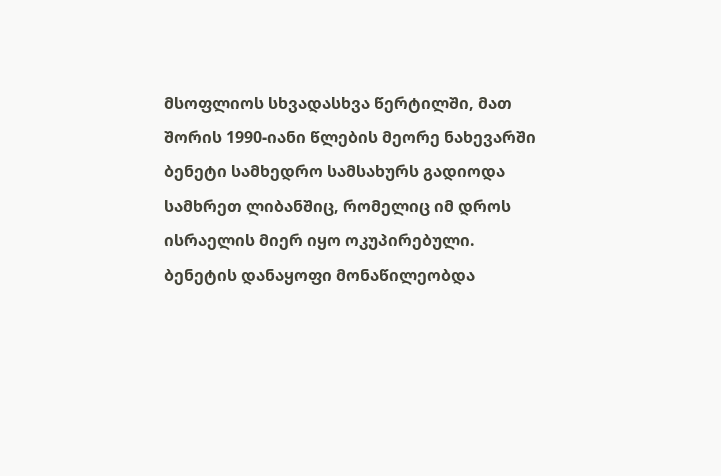მსოფლიოს სხვადასხვა წერტილში, მათ შორის 1990-იანი წლების მეორე ნახევარში ბენეტი სამხედრო სამსახურს გადიოდა სამხრეთ ლიბანშიც, რომელიც იმ დროს ისრაელის მიერ იყო ოკუპირებული.
ბენეტის დანაყოფი მონაწილეობდა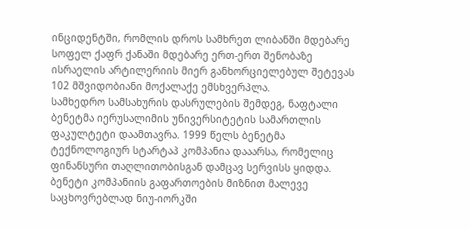ინციდენტში, რომლის დროს სამხრეთ ლიბანში მდებარე სოფელ ქაფრ ქანაში მდებარე ერთ-ერთ შენობაზე ისრაელის არტილერიის მიერ განხორციელებულ შეტევას 102 მშვიდობიანი მოქალაქე ემსხვერპლა.
სამხედრო სამსახურის დასრულების შემდეგ, ნაფტალი ბენეტმა იერუსალიმის უნივერსიტეტის სამართლის ფაკულტეტი დაამთავრა. 1999 წელს ბენეტმა ტექნოლოგიურ სტარტაპ კომპანია დააარსა, რომელიც ფინანსური თაღლითობისგან დამცავ სერვისს ყიდდა. ბენეტი კომპანიის გაფართოების მიზნით მალევე საცხოვრებლად ნიუ-იორკში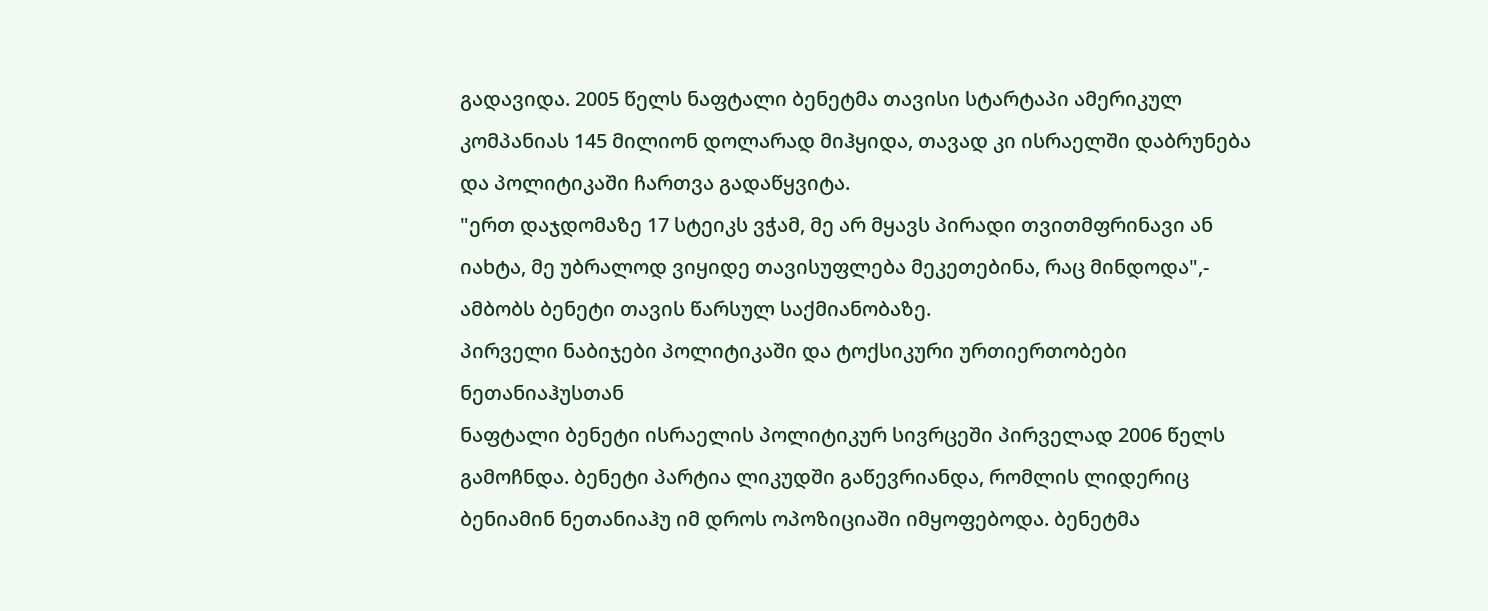გადავიდა. 2005 წელს ნაფტალი ბენეტმა თავისი სტარტაპი ამერიკულ კომპანიას 145 მილიონ დოლარად მიჰყიდა, თავად კი ისრაელში დაბრუნება და პოლიტიკაში ჩართვა გადაწყვიტა.
"ერთ დაჯდომაზე 17 სტეიკს ვჭამ, მე არ მყავს პირადი თვითმფრინავი ან იახტა, მე უბრალოდ ვიყიდე თავისუფლება მეკეთებინა, რაც მინდოდა",- ამბობს ბენეტი თავის წარსულ საქმიანობაზე.
პირველი ნაბიჯები პოლიტიკაში და ტოქსიკური ურთიერთობები ნეთანიაჰუსთან
ნაფტალი ბენეტი ისრაელის პოლიტიკურ სივრცეში პირველად 2006 წელს გამოჩნდა. ბენეტი პარტია ლიკუდში გაწევრიანდა, რომლის ლიდერიც ბენიამინ ნეთანიაჰუ იმ დროს ოპოზიციაში იმყოფებოდა. ბენეტმა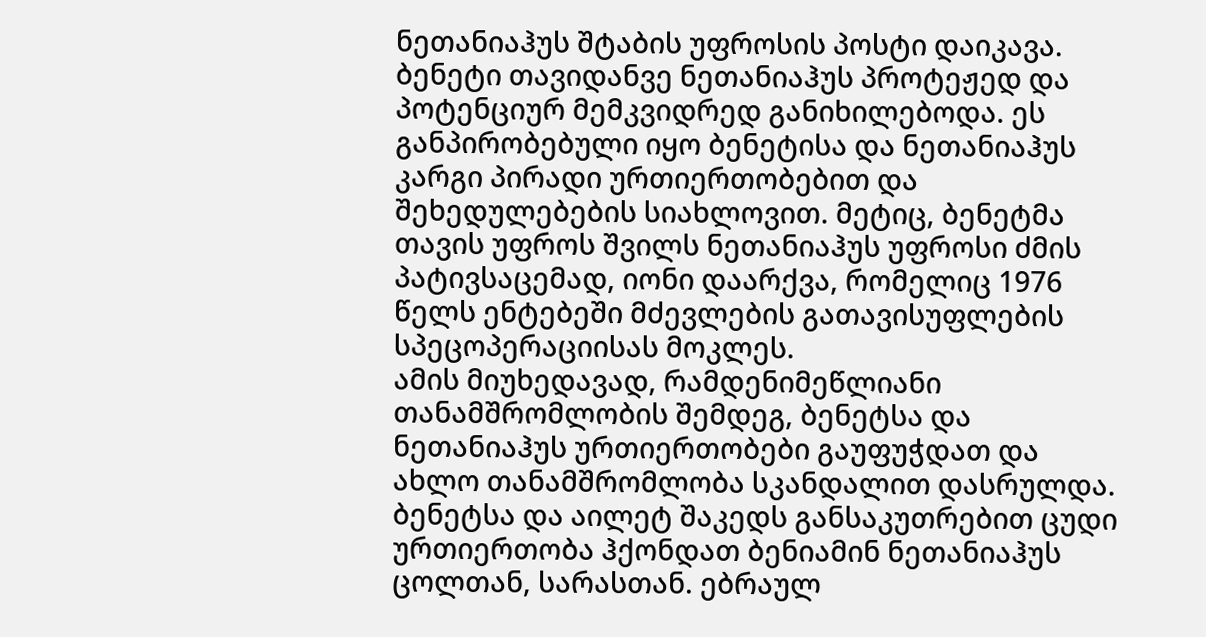ნეთანიაჰუს შტაბის უფროსის პოსტი დაიკავა.
ბენეტი თავიდანვე ნეთანიაჰუს პროტეჟედ და პოტენციურ მემკვიდრედ განიხილებოდა. ეს განპირობებული იყო ბენეტისა და ნეთანიაჰუს კარგი პირადი ურთიერთობებით და შეხედულებების სიახლოვით. მეტიც, ბენეტმა თავის უფროს შვილს ნეთანიაჰუს უფროსი ძმის პატივსაცემად, იონი დაარქვა, რომელიც 1976 წელს ენტებეში მძევლების გათავისუფლების სპეცოპერაციისას მოკლეს.
ამის მიუხედავად, რამდენიმეწლიანი თანამშრომლობის შემდეგ, ბენეტსა და ნეთანიაჰუს ურთიერთობები გაუფუჭდათ და ახლო თანამშრომლობა სკანდალით დასრულდა. ბენეტსა და აილეტ შაკედს განსაკუთრებით ცუდი ურთიერთობა ჰქონდათ ბენიამინ ნეთანიაჰუს ცოლთან, სარასთან. ებრაულ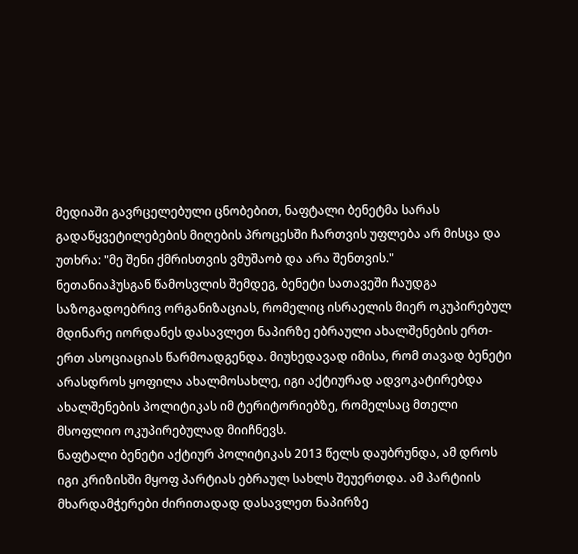მედიაში გავრცელებული ცნობებით, ნაფტალი ბენეტმა სარას გადაწყვეტილებების მიღების პროცესში ჩართვის უფლება არ მისცა და უთხრა: "მე შენი ქმრისთვის ვმუშაობ და არა შენთვის."
ნეთანიაჰუსგან წამოსვლის შემდეგ, ბენეტი სათავეში ჩაუდგა საზოგადოებრივ ორგანიზაციას, რომელიც ისრაელის მიერ ოკუპირებულ მდინარე იორდანეს დასავლეთ ნაპირზე ებრაული ახალშენების ერთ-ერთ ასოციაციას წარმოადგენდა. მიუხედავად იმისა, რომ თავად ბენეტი არასდროს ყოფილა ახალმოსახლე, იგი აქტიურად ადვოკატირებდა ახალშენების პოლიტიკას იმ ტერიტორიებზე, რომელსაც მთელი მსოფლიო ოკუპირებულად მიიჩნევს.
ნაფტალი ბენეტი აქტიურ პოლიტიკას 2013 წელს დაუბრუნდა, ამ დროს იგი კრიზისში მყოფ პარტიას ებრაულ სახლს შეუერთდა. ამ პარტიის მხარდამჭერები ძირითადად დასავლეთ ნაპირზე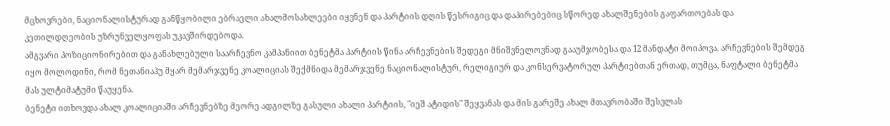მცხოვრები, ნაციონალისტურად განწყობილი ებრაელი ახალმოსახლეები იყვნენ და პარტიის დღის წესრიგიც და დაპირებებიც სწორედ ახალშენების გაფართოებას და კეთილდღეობის უზრუნველყოფას უკავშირდებოდა.
ამგვარი პოზიციონირებით და განახლებული საარჩევნო კამპანიით ბენეტმა პარტიის წინა არჩევნების შედეგი მნიშვნელოვნად გააუმჯობესა და 12 მანდატი მოიპოვა. არჩევნების შემდეგ იყო მოლოდინი, რომ ნეთანიაჰუ მყარ მემარჯვენე კოალიციას შექმნიდა მემარჯვენე ნაციონალისტურ, რელიგიურ და კონსერვატორულ პარტიებთან ერთად, თუმცა, ნაფტალი ბენეტმა მას ულტიმატუმი წაუყენა.
ბენეტი ითხოვდა ახალ კოალიციაში არჩევნებზე მეორე ადგილზე გასული ახალი პარტიის, "იეშ ატიდის" შეყვანას და მის გარეშე ახალ მთავრობაში შესვლას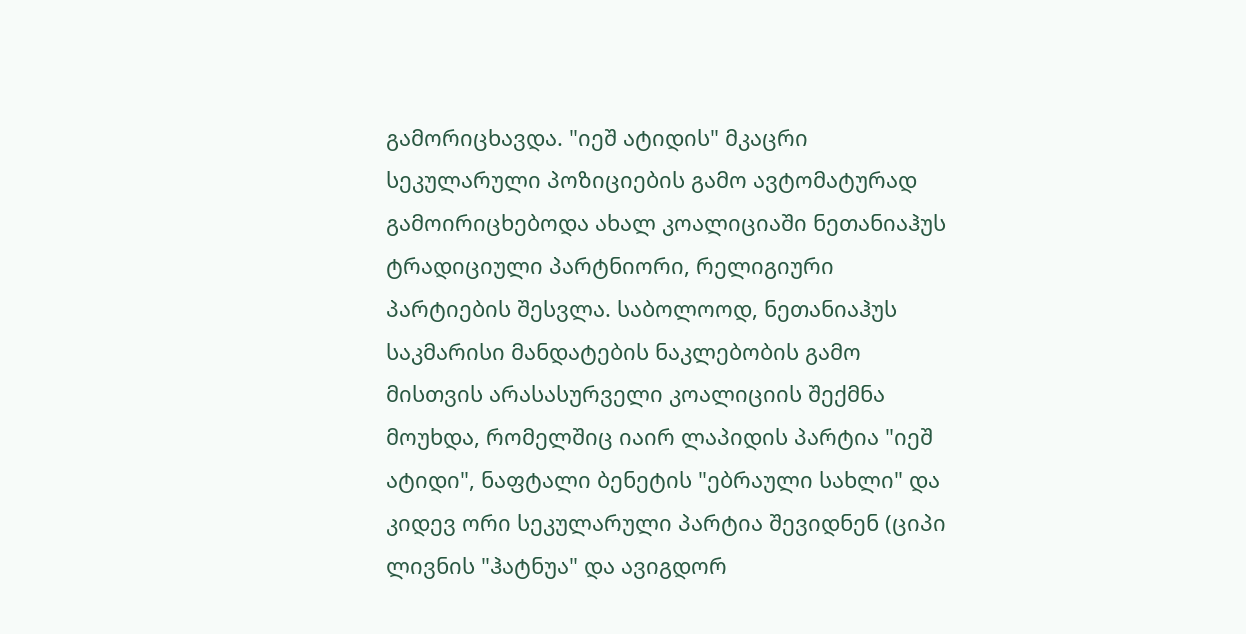გამორიცხავდა. "იეშ ატიდის" მკაცრი სეკულარული პოზიციების გამო ავტომატურად გამოირიცხებოდა ახალ კოალიციაში ნეთანიაჰუს ტრადიციული პარტნიორი, რელიგიური პარტიების შესვლა. საბოლოოდ, ნეთანიაჰუს საკმარისი მანდატების ნაკლებობის გამო მისთვის არასასურველი კოალიციის შექმნა მოუხდა, რომელშიც იაირ ლაპიდის პარტია "იეშ ატიდი", ნაფტალი ბენეტის "ებრაული სახლი" და კიდევ ორი სეკულარული პარტია შევიდნენ (ციპი ლივნის "ჰატნუა" და ავიგდორ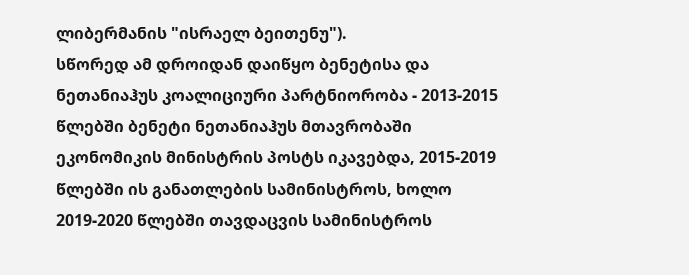ლიბერმანის "ისრაელ ბეითენუ").
სწორედ ამ დროიდან დაიწყო ბენეტისა და ნეთანიაჰუს კოალიციური პარტნიორობა - 2013-2015 წლებში ბენეტი ნეთანიაჰუს მთავრობაში ეკონომიკის მინისტრის პოსტს იკავებდა, 2015-2019 წლებში ის განათლების სამინისტროს, ხოლო 2019-2020 წლებში თავდაცვის სამინისტროს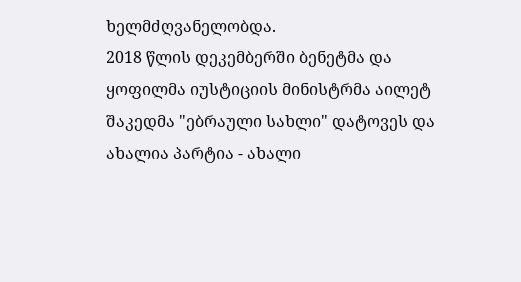ხელმძღვანელობდა.
2018 წლის დეკემბერში ბენეტმა და ყოფილმა იუსტიციის მინისტრმა აილეტ შაკედმა "ებრაული სახლი" დატოვეს და ახალია პარტია - ახალი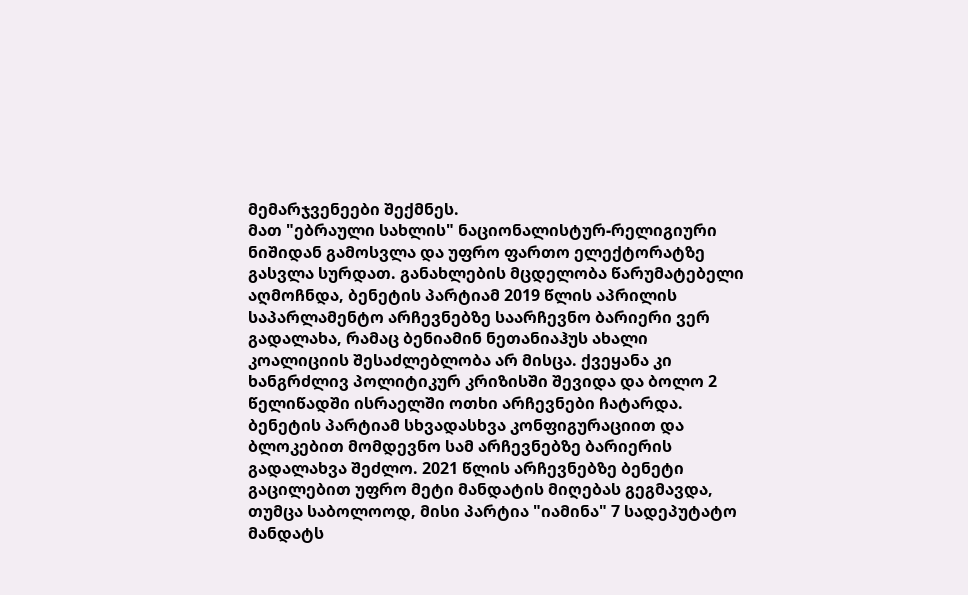მემარჯვენეები შექმნეს.
მათ "ებრაული სახლის" ნაციონალისტურ-რელიგიური ნიშიდან გამოსვლა და უფრო ფართო ელექტორატზე გასვლა სურდათ. განახლების მცდელობა წარუმატებელი აღმოჩნდა, ბენეტის პარტიამ 2019 წლის აპრილის საპარლამენტო არჩევნებზე საარჩევნო ბარიერი ვერ გადალახა, რამაც ბენიამინ ნეთანიაჰუს ახალი კოალიციის შესაძლებლობა არ მისცა. ქვეყანა კი ხანგრძლივ პოლიტიკურ კრიზისში შევიდა და ბოლო 2 წელიწადში ისრაელში ოთხი არჩევნები ჩატარდა.
ბენეტის პარტიამ სხვადასხვა კონფიგურაციით და ბლოკებით მომდევნო სამ არჩევნებზე ბარიერის გადალახვა შეძლო. 2021 წლის არჩევნებზე ბენეტი გაცილებით უფრო მეტი მანდატის მიღებას გეგმავდა, თუმცა საბოლოოდ, მისი პარტია "იამინა" 7 სადეპუტატო მანდატს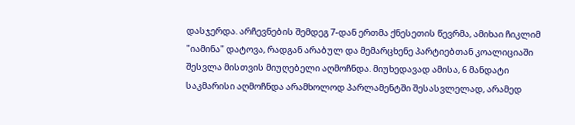დასჯერდა. არჩევნების შემდეგ 7-დან ერთმა ქნესეთის წევრმა, ამიხაი ჩიკლიმ "იამინა" დატოვა, რადგან არაბულ და მემარცხენე პარტიებთან კოალიციაში შესვლა მისთვის მიუღებელი აღმოჩნდა. მიუხედავად ამისა, 6 მანდატი საკმარისი აღმოჩნდა არამხოლოდ პარლამენტში შესასვლელად, არამედ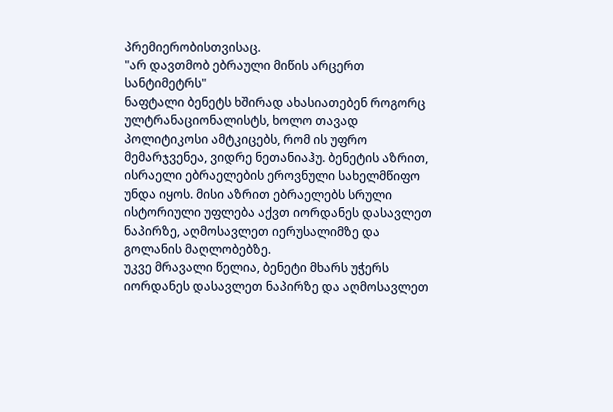პრემიერობისთვისაც.
"არ დავთმობ ებრაული მიწის არცერთ სანტიმეტრს"
ნაფტალი ბენეტს ხშირად ახასიათებენ როგორც ულტრანაციონალისტს, ხოლო თავად პოლიტიკოსი ამტკიცებს, რომ ის უფრო მემარჯვენეა, ვიდრე ნეთანიაჰუ. ბენეტის აზრით, ისრაელი ებრაელების ეროვნული სახელმწიფო უნდა იყოს. მისი აზრით ებრაელებს სრული ისტორიული უფლება აქვთ იორდანეს დასავლეთ ნაპირზე, აღმოსავლეთ იერუსალიმზე და გოლანის მაღლობებზე.
უკვე მრავალი წელია, ბენეტი მხარს უჭერს იორდანეს დასავლეთ ნაპირზე და აღმოსავლეთ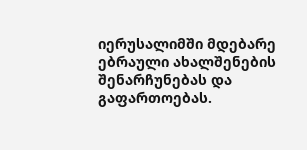იერუსალიმში მდებარე ებრაული ახალშენების შენარჩუნებას და გაფართოებას.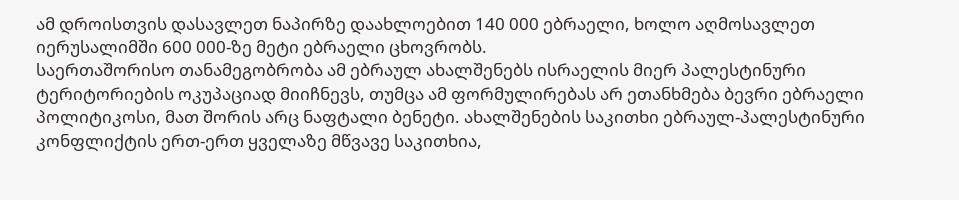ამ დროისთვის დასავლეთ ნაპირზე დაახლოებით 140 000 ებრაელი, ხოლო აღმოსავლეთ იერუსალიმში 600 000-ზე მეტი ებრაელი ცხოვრობს.
საერთაშორისო თანამეგობრობა ამ ებრაულ ახალშენებს ისრაელის მიერ პალესტინური ტერიტორიების ოკუპაციად მიიჩნევს, თუმცა ამ ფორმულირებას არ ეთანხმება ბევრი ებრაელი პოლიტიკოსი, მათ შორის არც ნაფტალი ბენეტი. ახალშენების საკითხი ებრაულ-პალესტინური კონფლიქტის ერთ-ერთ ყველაზე მწვავე საკითხია,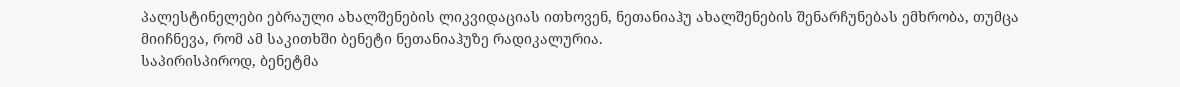პალესტინელები ებრაული ახალშენების ლიკვიდაციას ითხოვენ, ნეთანიაჰუ ახალშენების შენარჩუნებას ემხრობა, თუმცა მიიჩნევა, რომ ამ საკითხში ბენეტი ნეთანიაჰუზე რადიკალურია.
საპირისპიროდ, ბენეტმა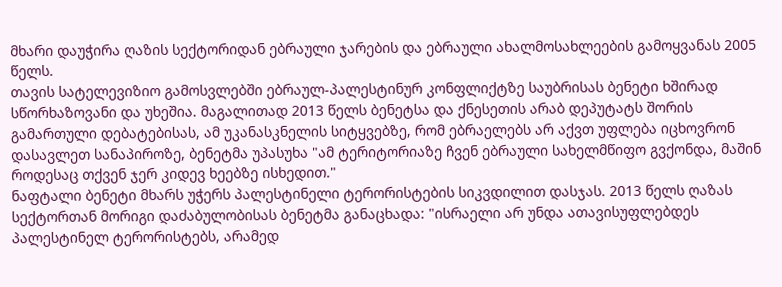მხარი დაუჭირა ღაზის სექტორიდან ებრაული ჯარების და ებრაული ახალმოსახლეების გამოყვანას 2005 წელს.
თავის სატელევიზიო გამოსვლებში ებრაულ-პალესტინურ კონფლიქტზე საუბრისას ბენეტი ხშირად სწორხაზოვანი და უხეშია. მაგალითად 2013 წელს ბენეტსა და ქნესეთის არაბ დეპუტატს შორის გამართული დებატებისას, ამ უკანასკნელის სიტყვებზე, რომ ებრაელებს არ აქვთ უფლება იცხოვრონ დასავლეთ სანაპიროზე, ბენეტმა უპასუხა "ამ ტერიტორიაზე ჩვენ ებრაული სახელმწიფო გვქონდა, მაშინ როდესაც თქვენ ჯერ კიდევ ხეებზე ისხედით."
ნაფტალი ბენეტი მხარს უჭერს პალესტინელი ტერორისტების სიკვდილით დასჯას. 2013 წელს ღაზას სექტორთან მორიგი დაძაბულობისას ბენეტმა განაცხადა: "ისრაელი არ უნდა ათავისუფლებდეს პალესტინელ ტერორისტებს, არამედ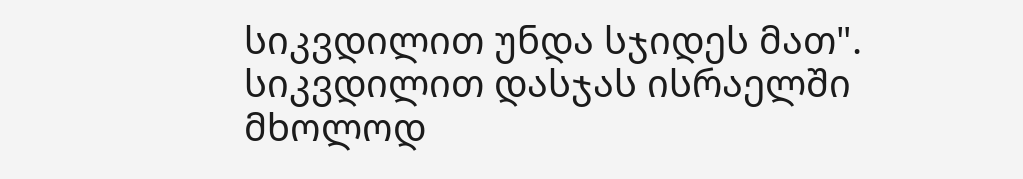სიკვდილით უნდა სჯიდეს მათ". სიკვდილით დასჯას ისრაელში მხოლოდ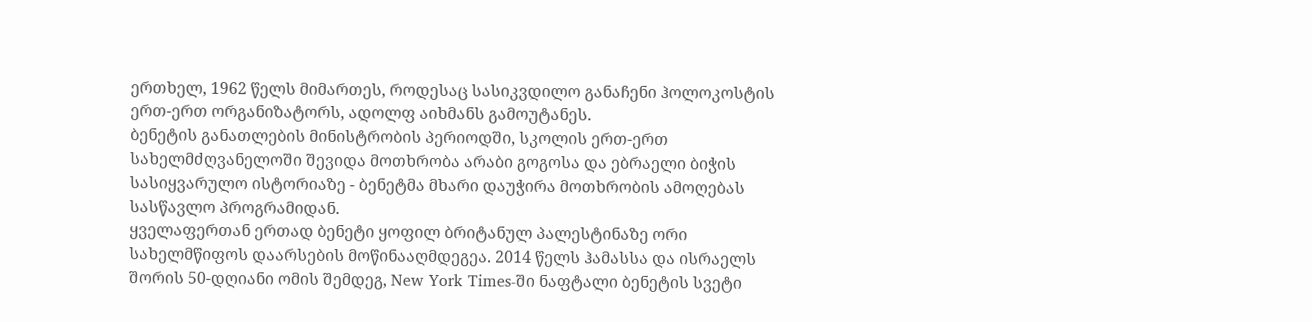ერთხელ, 1962 წელს მიმართეს, როდესაც სასიკვდილო განაჩენი ჰოლოკოსტის ერთ-ერთ ორგანიზატორს, ადოლფ აიხმანს გამოუტანეს.
ბენეტის განათლების მინისტრობის პერიოდში, სკოლის ერთ-ერთ სახელმძღვანელოში შევიდა მოთხრობა არაბი გოგოსა და ებრაელი ბიჭის სასიყვარულო ისტორიაზე - ბენეტმა მხარი დაუჭირა მოთხრობის ამოღებას სასწავლო პროგრამიდან.
ყველაფერთან ერთად ბენეტი ყოფილ ბრიტანულ პალესტინაზე ორი სახელმწიფოს დაარსების მოწინააღმდეგეა. 2014 წელს ჰამასსა და ისრაელს შორის 50-დღიანი ომის შემდეგ, New York Times-ში ნაფტალი ბენეტის სვეტი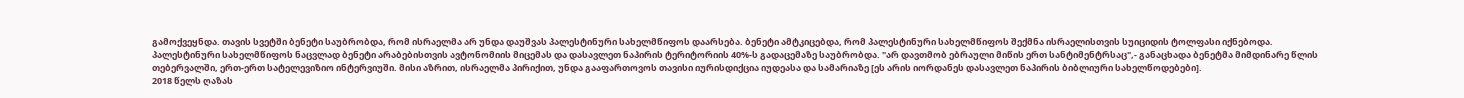გამოქვეყნდა. თავის სვეტში ბენეტი საუბრობდა, რომ ისრაელმა არ უნდა დაუშვას პალესტინური სახელმწიფოს დაარსება. ბენეტი ამტკიცებდა, რომ პალესტინური სახელმწიფოს შექმნა ისრაელისთვის სუიციდის ტოლფასი იქნებოდა.
პალესტინური სახელმწიფოს ნაცვლად ბენეტი არაბებისთვის ავტონომიის მიცემას და დასავლეთ ნაპირის ტერიტორიის 40%-ს გადაცემაზე საუბრობდა. "არ დავთმობ ებრაული მიწის ერთ სანტიმენტრსაც",- განაცხადა ბენეტმა მიმდინარე წლის თებერვალში, ერთ-ერთ სატელევიზიო ინტერვიუში. მისი აზრით, ისრაელმა პირიქით, უნდა გააფართოვოს თავისი იურისდიქცია იუდეასა და სამარიაზე [ეს არის იორდანეს დასავლეთ ნაპირის ბიბლიური სახელწოდებები].
2018 წელს ღაზას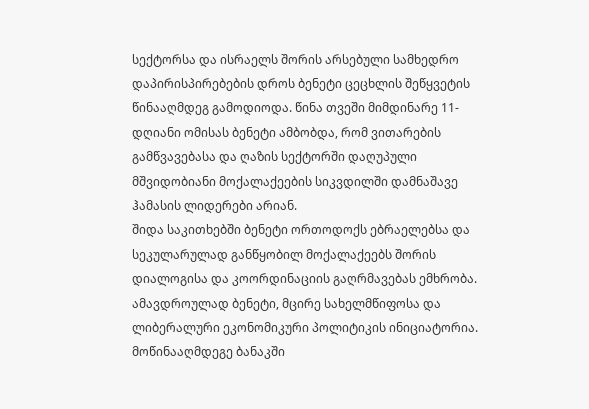სექტორსა და ისრაელს შორის არსებული სამხედრო დაპირისპირებების დროს ბენეტი ცეცხლის შეწყვეტის წინააღმდეგ გამოდიოდა. წინა თვეში მიმდინარე 11-დღიანი ომისას ბენეტი ამბობდა, რომ ვითარების გამწვავებასა და ღაზის სექტორში დაღუპული მშვიდობიანი მოქალაქეების სიკვდილში დამნაშავე ჰამასის ლიდერები არიან.
შიდა საკითხებში ბენეტი ორთოდოქს ებრაელებსა და სეკულარულად განწყობილ მოქალაქეებს შორის დიალოგისა და კოორდინაციის გაღრმავებას ემხრობა. ამავდროულად ბენეტი, მცირე სახელმწიფოსა და ლიბერალური ეკონომიკური პოლიტიკის ინიციატორია.
მოწინააღმდეგე ბანაკში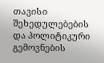თავისი შეხედულებების და პოლიტიკური გემოვნების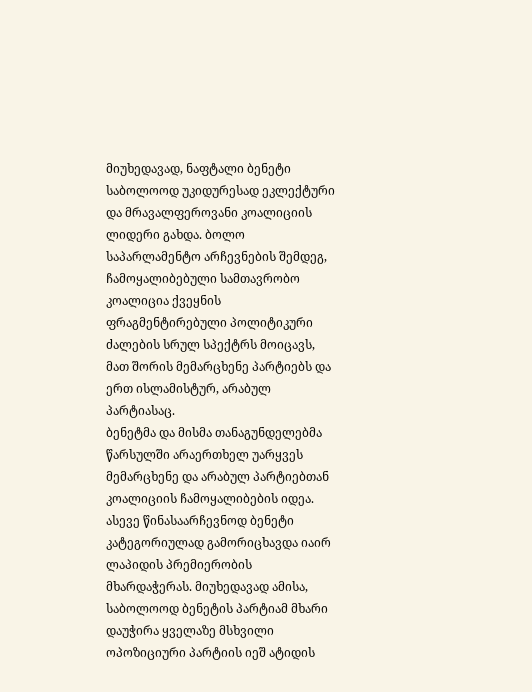მიუხედავად, ნაფტალი ბენეტი საბოლოოდ უკიდურესად ეკლექტური და მრავალფეროვანი კოალიციის ლიდერი გახდა. ბოლო საპარლამენტო არჩევნების შემდეგ, ჩამოყალიბებული სამთავრობო კოალიცია ქვეყნის ფრაგმენტირებული პოლიტიკური ძალების სრულ სპექტრს მოიცავს, მათ შორის მემარცხენე პარტიებს და ერთ ისლამისტურ, არაბულ პარტიასაც.
ბენეტმა და მისმა თანაგუნდელებმა წარსულში არაერთხელ უარყვეს მემარცხენე და არაბულ პარტიებთან კოალიციის ჩამოყალიბების იდეა. ასევე წინასაარჩევნოდ ბენეტი კატეგორიულად გამორიცხავდა იაირ ლაპიდის პრემიერობის მხარდაჭერას. მიუხედავად ამისა, საბოლოოდ ბენეტის პარტიამ მხარი დაუჭირა ყველაზე მსხვილი ოპოზიციური პარტიის იეშ ატიდის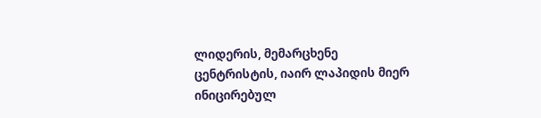ლიდერის, მემარცხენე ცენტრისტის, იაირ ლაპიდის მიერ ინიცირებულ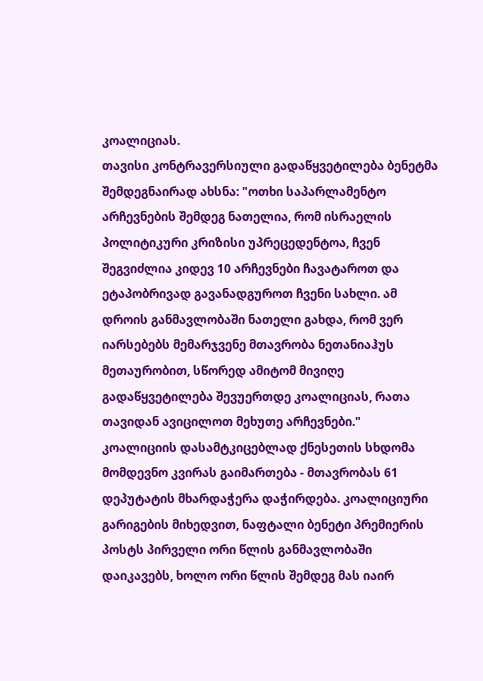კოალიციას.
თავისი კონტრავერსიული გადაწყვეტილება ბენეტმა შემდეგნაირად ახსნა: "ოთხი საპარლამენტო არჩევნების შემდეგ ნათელია, რომ ისრაელის პოლიტიკური კრიზისი უპრეცედენტოა, ჩვენ შეგვიძლია კიდევ 10 არჩევნები ჩავატაროთ და ეტაპობრივად გავანადგუროთ ჩვენი სახლი. ამ დროის განმავლობაში ნათელი გახდა, რომ ვერ იარსებებს მემარჯვენე მთავრობა ნეთანიაჰუს მეთაურობით, სწორედ ამიტომ მივიღე გადაწყვეტილება შევუერთდე კოალიციას, რათა თავიდან ავიცილოთ მეხუთე არჩევნები."
კოალიციის დასამტკიცებლად ქნესეთის სხდომა მომდევნო კვირას გაიმართება - მთავრობას 61 დეპუტატის მხარდაჭერა დაჭირდება. კოალიციური გარიგების მიხედვით, ნაფტალი ბენეტი პრემიერის პოსტს პირველი ორი წლის განმავლობაში დაიკავებს, ხოლო ორი წლის შემდეგ მას იაირ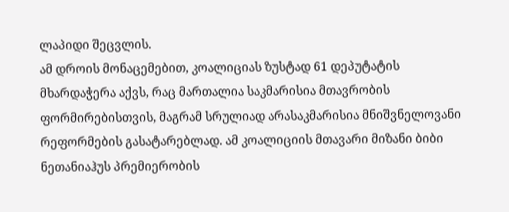ლაპიდი შეცვლის.
ამ დროის მონაცემებით, კოალიციას ზუსტად 61 დეპუტატის მხარდაჭერა აქვს, რაც მართალია საკმარისია მთავრობის ფორმირებისთვის, მაგრამ სრულიად არასაკმარისია მნიშვნელოვანი რეფორმების გასატარებლად. ამ კოალიციის მთავარი მიზანი ბიბი ნეთანიაჰუს პრემიერობის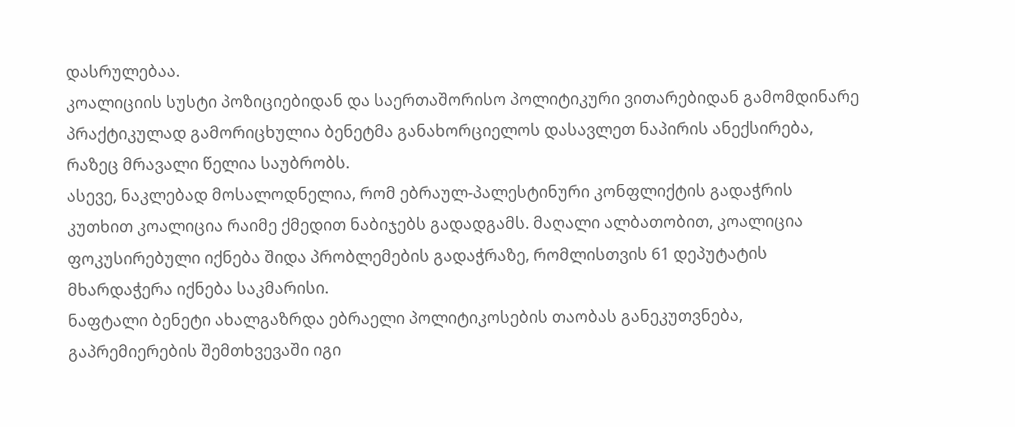დასრულებაა.
კოალიციის სუსტი პოზიციებიდან და საერთაშორისო პოლიტიკური ვითარებიდან გამომდინარე პრაქტიკულად გამორიცხულია ბენეტმა განახორციელოს დასავლეთ ნაპირის ანექსირება, რაზეც მრავალი წელია საუბრობს.
ასევე, ნაკლებად მოსალოდნელია, რომ ებრაულ-პალესტინური კონფლიქტის გადაჭრის კუთხით კოალიცია რაიმე ქმედით ნაბიჯებს გადადგამს. მაღალი ალბათობით, კოალიცია ფოკუსირებული იქნება შიდა პრობლემების გადაჭრაზე, რომლისთვის 61 დეპუტატის მხარდაჭერა იქნება საკმარისი.
ნაფტალი ბენეტი ახალგაზრდა ებრაელი პოლიტიკოსების თაობას განეკუთვნება, გაპრემიერების შემთხვევაში იგი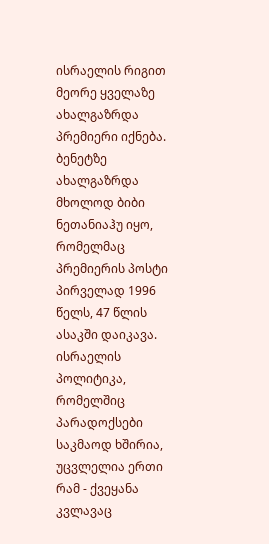ისრაელის რიგით მეორე ყველაზე ახალგაზრდა პრემიერი იქნება. ბენეტზე ახალგაზრდა მხოლოდ ბიბი ნეთანიაჰუ იყო, რომელმაც პრემიერის პოსტი პირველად 1996 წელს, 47 წლის ასაკში დაიკავა.
ისრაელის პოლიტიკა, რომელშიც პარადოქსები საკმაოდ ხშირია, უცვლელია ერთი რამ - ქვეყანა კვლავაც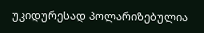უკიდურესად პოლარიზებულია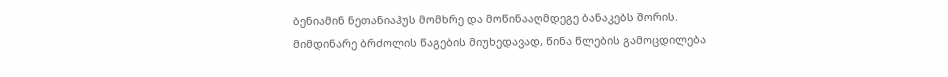ბენიამინ ნეთანიაჰუს მომხრე და მოწინააღმდეგე ბანაკებს შორის. მიმდინარე ბრძოლის წაგების მიუხედავად, წინა წლების გამოცდილება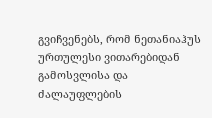გვიჩვენებს, რომ ნეთანიაჰუს ურთულესი ვითარებიდან გამოსვლისა და ძალაუფლების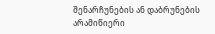შენარჩუნების ან დაბრუნების არამიწიერი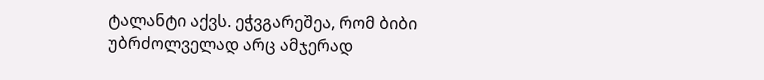ტალანტი აქვს. ეჭვგარეშეა, რომ ბიბი უბრძოლველად არც ამჯერად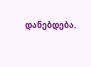დანებდება.